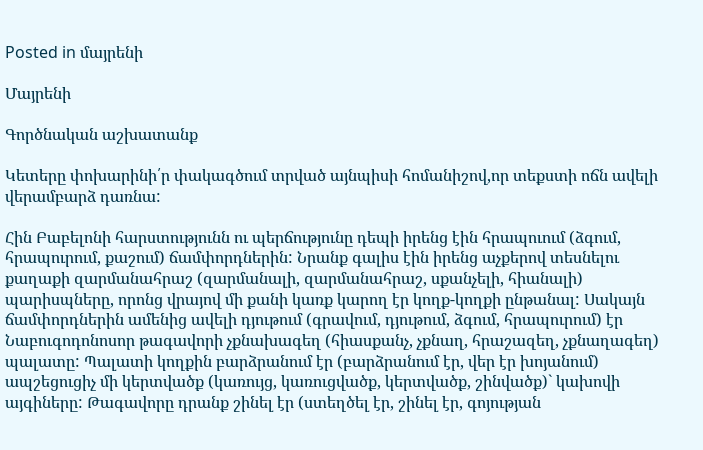Posted in մայրենի

Մայրենի

Գործնական աշխատանք

Կետերը փոխարինի՛ր փակագծում տրված այնպիսի հոմանիշով,որ տեքստի ոճն ավելի վերամբարձ դառնա:

Հին Բաբելոնի հարստությունն ու պերճությունը դեպի իրենց էին հրապուում (ձգում, հրապուրում, քաշում) ճամփորդներին: Նրանք գալիս էին իրենց աչքերով տեսնելու քաղաքի զարմանահրաշ (զարմանալի, զարմանահրաշ, սքանչելի, հիանալի) պարիսպները, որոնց վրայով մի քանի կառք կարող էր կողք-կողքի ընթանալ: Սակայն ճամփորդներին ամենից ավելի դյութում (գրավում, դյութում, ձգում, հրապուրում) էր Նաբուգոդոնոսոր թագավորի չքնախագեղ (հիասքանչ, չքնաղ, հրաշազեղ, չքնաղագեղ) պալատը: Պալատի կողքին բարձրանում էր (բարձրանում էր, վեր էր խոյանում) ապշեցուցիչ մի կերտվածք (կառույց, կառուցվածք, կերտվածք, շինվածք)` կախովի այգիները: Թագավորը դրանք շինել էր (ստեղծել էր, շինել էր, գոյության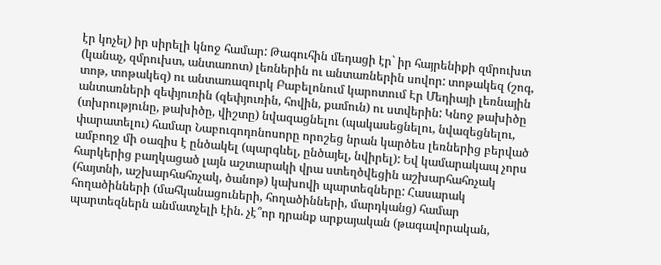էր կոչել) իր սիրելի կնոջ համար: Թագուհին մեդացի էր` իր հայրենիքի զմրուխտ (կանաչ, զմրուխտ, անտառոտ) լեռներին ու անտառներին սովոր: տոթակեզ (շոգ, տոթ, տոթակեզ) ու անտառազուրկ Բաբելոնում կարոտում Էր Մեդիայի լեռնային անտառների զեփյուռին (զեփյուռին, հովին, քամուն) ու ստվերին: Կնոջ թախիծը (տխրությունը, թախիծը, վիշտը) նվազացնելու (պակասեցնելու, նվազեցնելու, փարատելու) համար Նաբուգոդոնոսորը որոշեց նրան կարծես լեռներից բերված ամբողջ մի օազիս է ընծակել (պարգևել, ընծայել, նվիրել): Եվ կամարակապ չորս հարկերից բաղկացած լայն աշտարակի վրա ստեղծվեցին աշխարհահռչակ (հայտնի, աշխարհահռչակ, ծանոթ) կախովի պարտեզները: Հասարակ հողածինների (մահկանացուների, հողածինների, մարդկանց) համար պարտեզներն անմատչելի էին. չէ՞որ դրանք արքայական (թագավորական,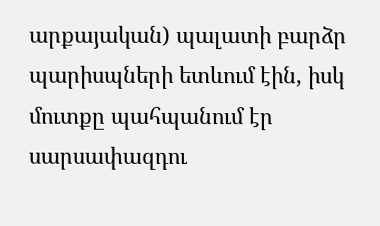արքայական) պալատի բարձր պարիսպների ետևում էին, իսկ մուտքը պահպանում էր սարսափազդու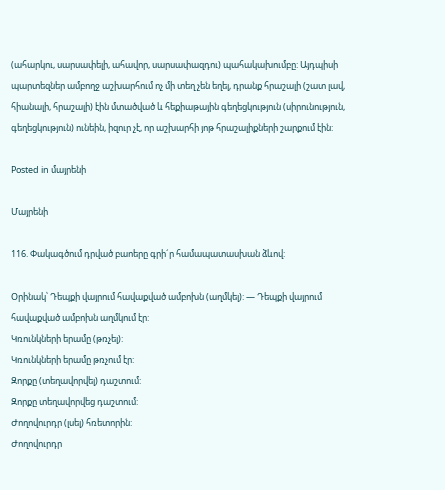(ահարկու, սարսափելի, ահավոր, սարսափազդու) պահակախումբը: Այդպիսի պարտեզներ ամբողջ աշխարհում ոչ մի տեղ չեն եղել, դրանք հրաշալի (շատ լավ, հիանալի, հրաշալի) էին մտածված և հեքիաթային գեղեցկություն (սիրունություն, գեղեցկություն) ունեին, իզուր չէ, որ աշխարհի յոթ հրաշալիքների շարքում էին:

Posted in մայրենի

Մայրենի

116. Փակագծում դրված բաոերը գրի´ր համապատասխան ձևով:

Օրինակ՝ Դեպքի վայրում հավաքված ամբոխն (աղմկել): — Դեպքի վայրում հավաքված ամբոխն աղմկում էր:
Կռունկների երամը (թռչել):
Կռունկների երամը թռչում էր:
Զորքը (տեղավորվել) դաշտում:
Զորքը տեղավորվեց դաշտում:
Ժողովուրդր (լսել) հռետորին:
Ժողովուրդր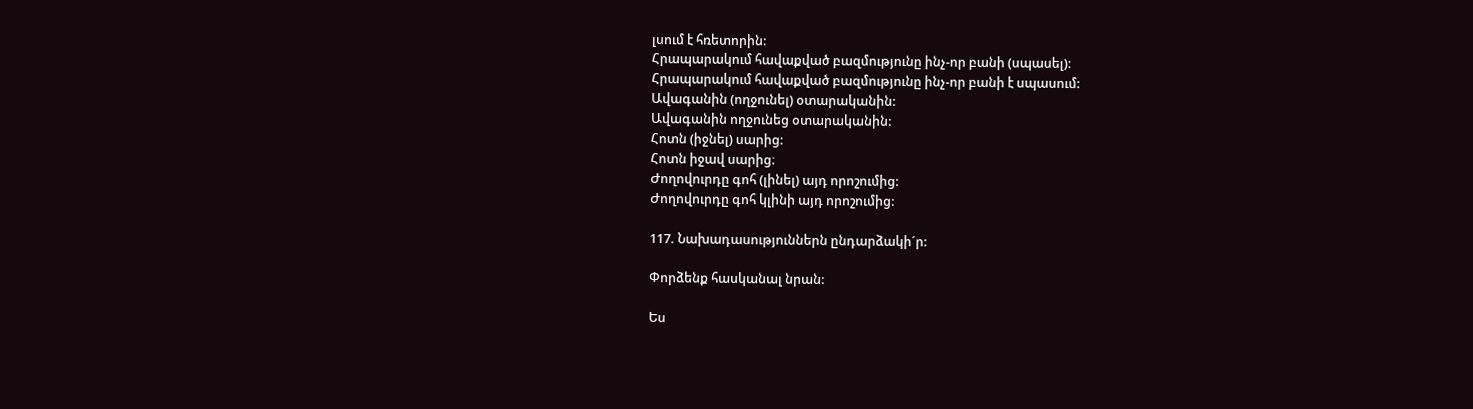լսում է հռետորին:
Հրապարակում հավաքված բազմությունը ինչ-որ բանի (սպասել):
Հրապարակում հավաքված բազմությունը ինչ-որ բանի է սպասում:
Ավագանին (ողջունել) օտարականին:
Ավագանին ողջունեց օտարականին:
Հոտն (իջնել) սարից:
Հոտն իջավ սարից։
Ժողովուրդը գոհ (լինել) այդ որոշումից:
Ժողովուրդը գոհ կլինի այդ որոշումից:

117. Նախադասություններն ընդարձակի´ր:

Փորձենք հասկանալ նրան:

Ես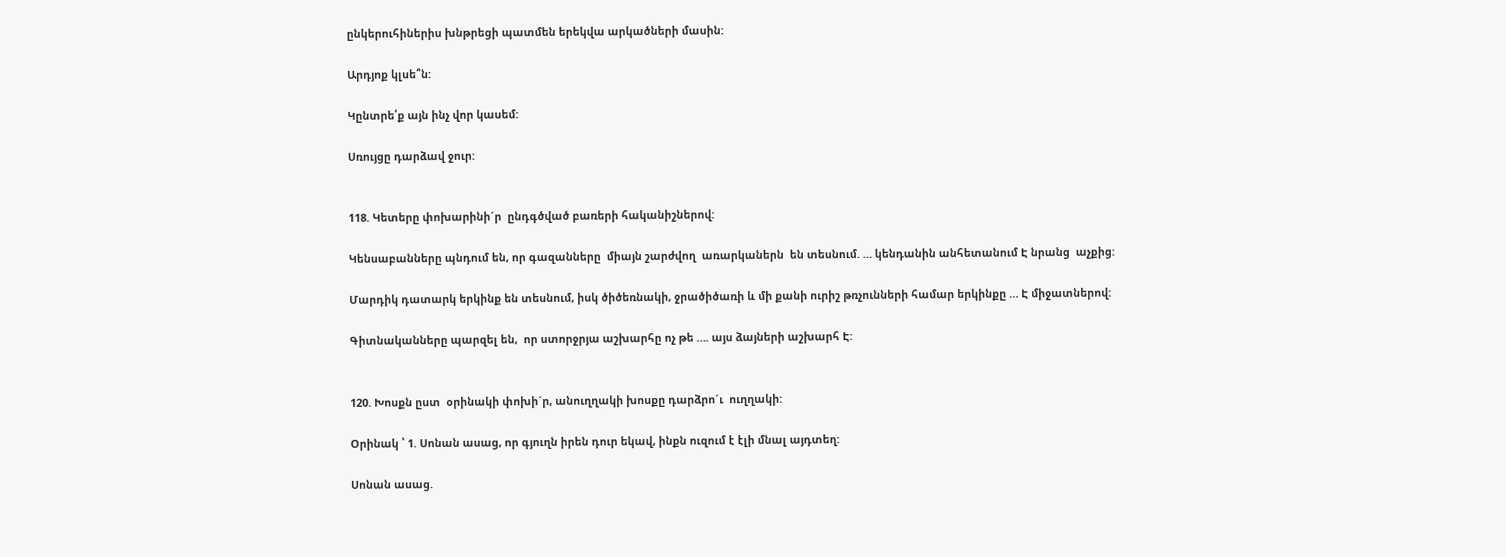ընկերուհիներիս խնթրեցի պատմեն երեկվա արկածների մասին:

Արդյոք կլսե՞ն:

Կընտրե՛ք այն ինչ վոր կասեմ:

Սռույցը դարձավ ջուր:


118. Կետերը փոխարինի´ր  ընդգծված բառերի հականիշներով:

Կենսաբանները պնդում են, որ գազանները  միայն շարժվող  առարկաներն  են տեսնում. … կենդանին անհետանում Է նրանց  աչքից:

Մարդիկ դատարկ երկինք են տեսնում, իսկ ծիծեռնակի, ջրածիծառի և մի քանի ուրիշ թռչունների համար երկինքը … Է միջատներով:

Գիտնականները պարզել են,  որ ստորջրյա աշխարհը ոչ թե …. այս ձայների աշխարհ Է:


120. Խոսքն ըստ  օրինակի փոխի´ր, անուղղակի խոսքը դարձրո´ւ  ուղղակի:

Օրինակ ՝ 1. Սոնան ասաց, որ գյուղն իրեն դուր եկավ, ինքն ուզում է էլի մնալ այդտեղ:

Սոնան ասաց.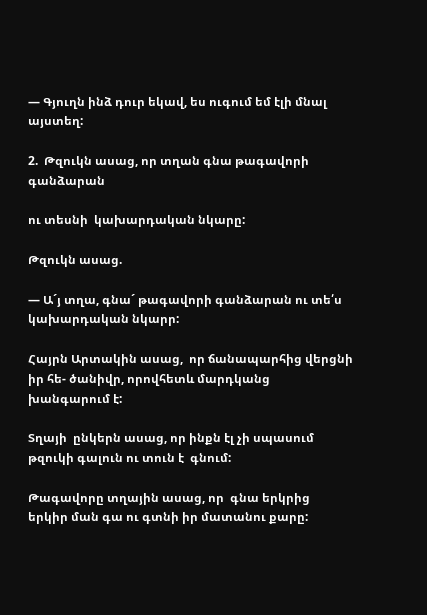— Գյուղն ինձ դուր եկավ, ես ուգում եմ էլի մնալ այստեղ:

2.  Թզուկն ասաց, որ տղան գնա թագավորի գանձարան

ու տեսնի  կախարդական նկարը:

Թզուկն ասաց.

— Ա´յ տղա, գնա´ թագավորի գանձարան ու տե՛ս կախարդական նկարր:

Հայրն Արտակին ասաց,  որ ճանապարհից վերցնի իր հե- ծանիվր, որովհետև մարդկանց խանգարում է:

Տղայի  ընկերն ասաց, որ ինքն էլ չի սպասում թզուկի գալուն ու տուն է  գնում:

Թագավորը տղային ասաց, որ  գնա երկրից  երկիր ման գա ու գտնի իր մատանու քարը: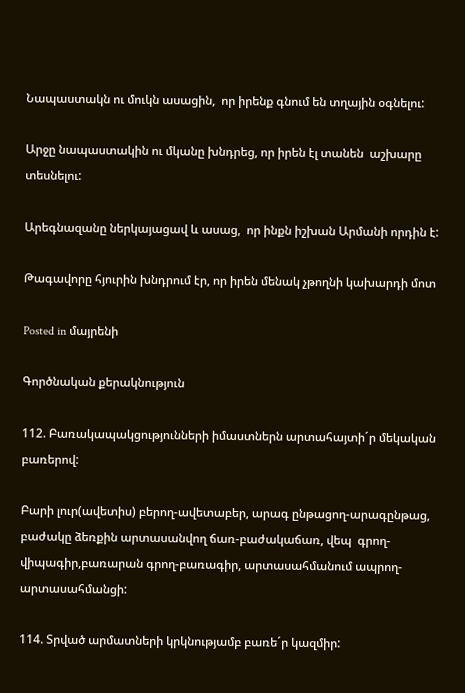Նապաստակն ու մուկն ասացին,  որ իրենք գնում են տղային օգնելու:

Արջը նապաստակին ու մկանը խնդրեց, որ իրեն էլ տանեն  աշխարը տեսնելու:

Արեգնազանը ներկայացավ և ասաց,  որ ինքն իշխան Արմանի որդին է:

Թագավորը հյուրին խնդրում էր, որ իրեն մենակ չթողնի կախարդի մոտ

Posted in մայրենի

Գործնական քերակնություն

112. Բառակապակցությունների իմաստներն արտահայտի´ր մեկական բառերով:

Բարի լուր(ավետիս) բերող-ավետաբեր, արագ ընթացող-արագընթաց, բաժակը ձեռքին արտասանվող ճառ-բաժակաճառ, վեպ  գրող-վիպագիր,բառարան գրող-բառագիր, արտասահմանում ապրող-արտասահմանցի:

114. Տրված արմատների կրկնությամբ բառե´ր կազմիր: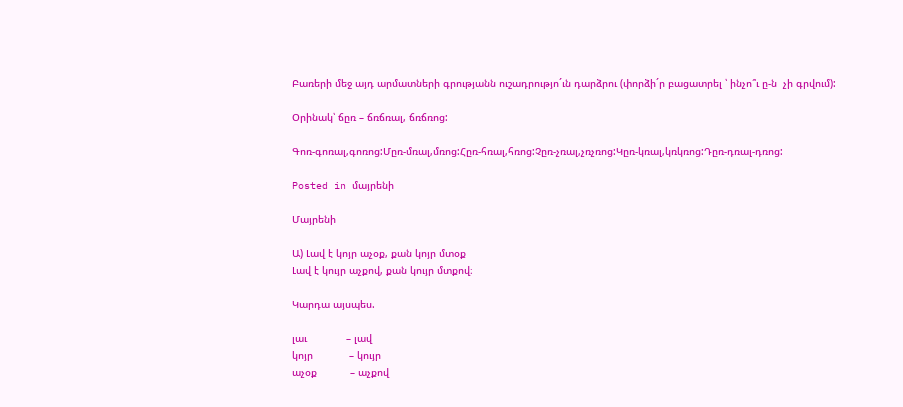Բառերի մեջ այդ արմատների գրությանն ուշադրությո´ւն դարձրու (փորձի´ր բացատրել ՝ ինչո՞ւ ը-ն  չի գրվում):

Օրինակ՝ ճըռ – ճռճռալ, ճռճռոց:

Գոռ-գոռալ,գոռոց:Մըռ-մռալ,մռոց:Հըռ-հռալ,հռոց:Չըռ-չռալ,չռչռոց:Կըռ-կռալ,կռկռոց:Դըռ-դռալ-դռոց:

Posted in մայրենի

Մայրենի

Ա) Լավ է կոյր աչօք, քան կոյր մտօք
Լավ է կույր աչքով, քան կույր մտքով։

Կարդա այսպես.

լաւ             – լավ
կոյր            – կույր
աչօք           – աչքով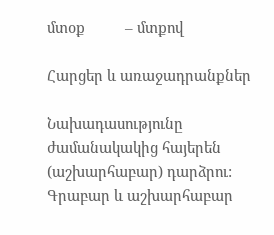մտօք          – մտքով

Հարցեր և առաջադրանքներ

Նախադասությունը ժամանակակից հայերեն (աշխարհաբար) դարձրու: Գրաբար և աշխարհաբար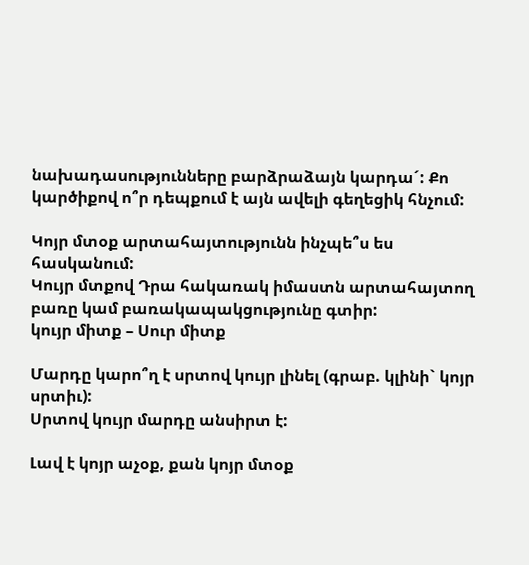նախադասությունները բարձրաձայն կարդա´: Քո կարծիքով ո՞ր դեպքում է այն ավելի գեղեցիկ հնչում:

Կոյր մտօք արտահայտությունն ինչպե՞ս ես հասկանում:
Կույր մտքով Դրա հակառակ իմաստն արտահայտող բառը կամ բառակապակցությունը գտիր:
կույր միտք – Սուր միտք

Մարդը կարո՞ղ է սրտով կույր լինել (գրաբ. կլինի` կոյր սրտիւ):
Սրտով կույր մարդը անսիրտ է:

Լավ է կոյր աչօք, քան կոյր մտօք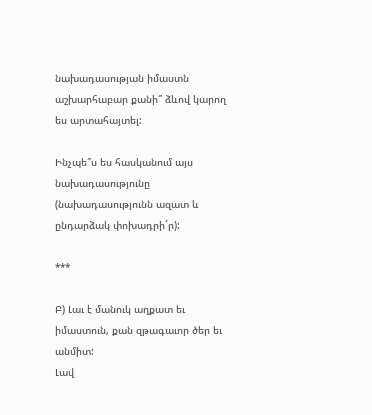նախադասության իմաստն աշխարհաբար քանի՞ ձևով կարող ես արտահայտել:

Ինչպե՞ս ես հասկանում այս նախադասությունը (նախադասությունն ազատ և ընդարձակ փոխադրի´ր):

***

Բ) Լաւ է մանուկ աղքատ եւ իմաստուն, քան զթագաւոր ծեր եւ անմիտ:
Լավ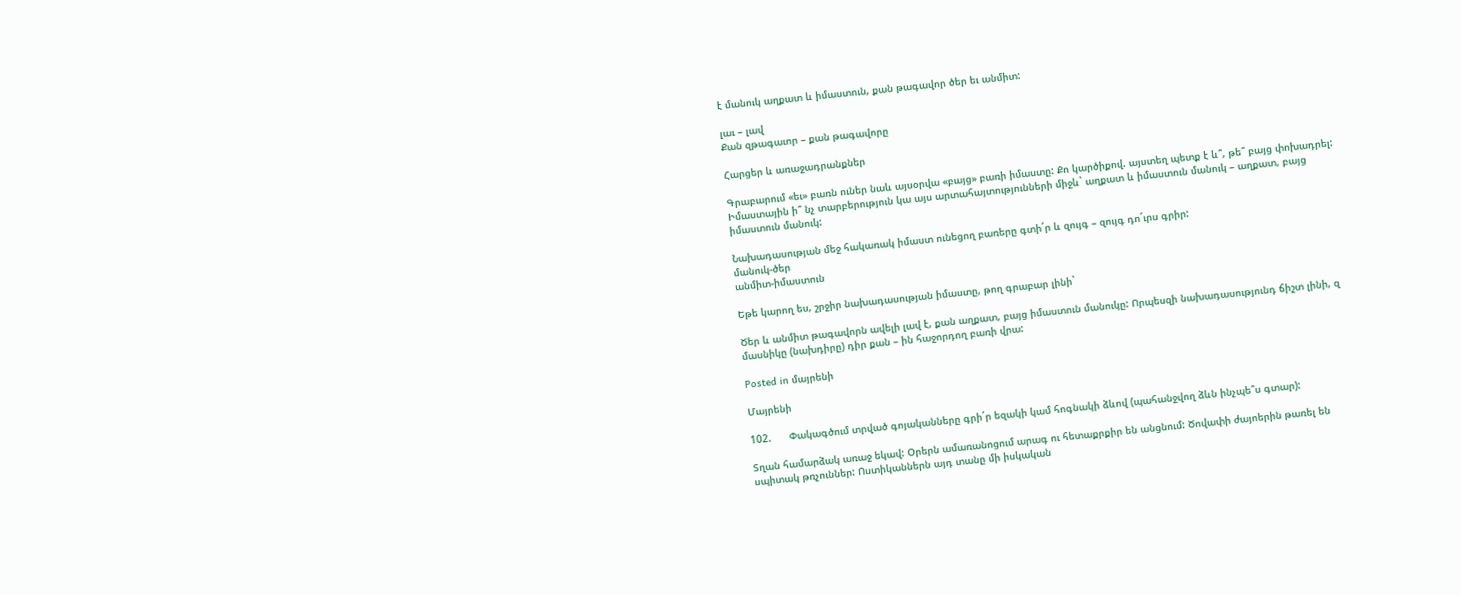է մանուկ աղքատ և իմաստուն, քան թագավոր ծեր եւ անմիտ:

լաւ – լավ
Քան զթագաւոր – քան թագավորը

Հարցեր և առաջադրանքներ

Գրաբարում «եւ» բառն ուներ նաև այսօրվա «բայց» բառի իմաստը: Քո կարծիքով. այստեղ պետք է և՞, թե՞ բայց փոխադրել: Իմաստային ի՞ նչ տարբերություն կա այս արտահայտությունների միջև` աղքատ և իմաստուն մանուկ – աղքատ, բայց իմաստուն մանուկ:

Նախադասության մեջ հակառակ իմաստ ունեցող բառերը գտի´ր և զույգ – զույգ դո´ւրս գրիր:
մանուկ-ծեր
անմիտ-իմաստուն

Եթե կարող ես, շրջիր նախադասության իմաստը, թող գրաբար լինի`

Ծեր և անմիտ թագավորն ավելի լավ է, քան աղքատ, բայց իմաստուն մանուկը: Որպեսզի նախադասությունդ ճիշտ լինի, զ մասնիկը (նախդիրը) դիր քան – ին հաջորդող բառի վրա:

Posted in մայրենի

Մայրենի

102.      Փակագծում տրված գոյականները գրի´ր եզակի կամ հոգնակի ձևով (պահանջվող ձևն ինչպե՞ս գտար):

Տղան համարձակ առաջ եկավ: Օրերն ամառանոցում արագ ու հետաքրքիր են անցնում: Ծովափի ժայոերին թառել են սպիտակ թռչուններ: Ոստիկաններն այդ տանը մի իսկական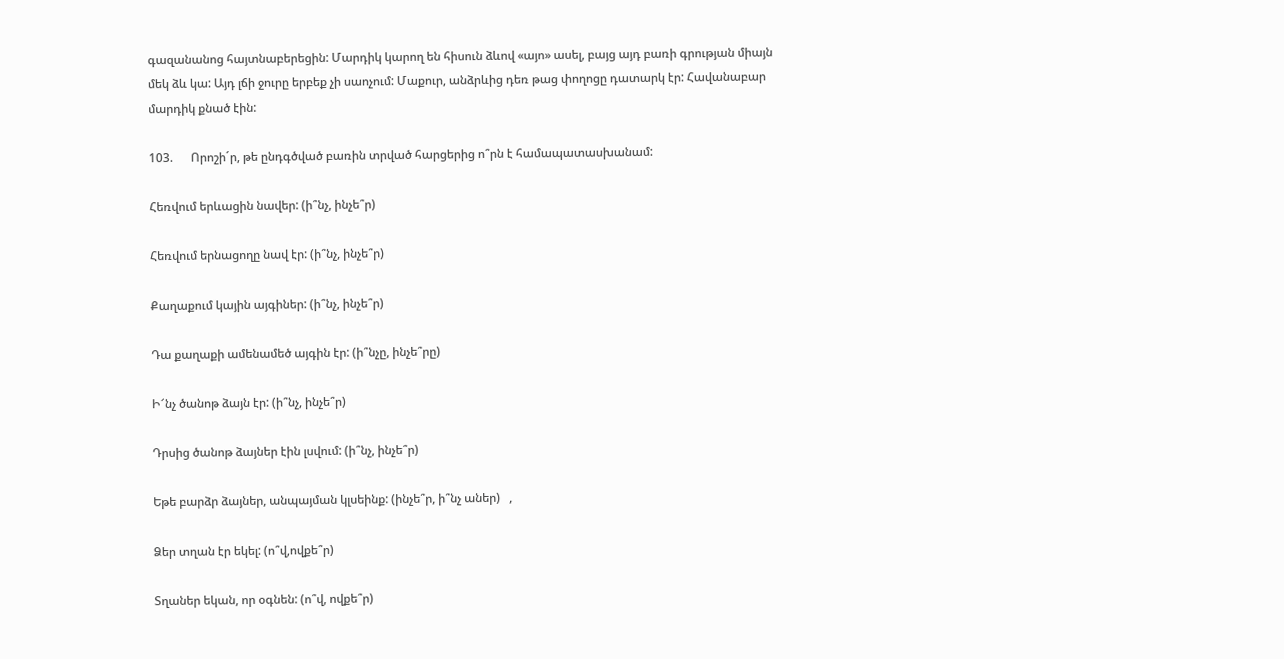գազանանոց հայտնաբերեցին: Մարդիկ կարող են հիսուն ձևով «այո» ասել, բայց այդ բառի գրության միայն մեկ ձև կա: Այդ լճի ջուրը երբեք չի սաոչում: Մաքուր, անձրևից դեռ թաց փողոցը դատարկ էր: Հավանաբար մարդիկ քնած էին:

103.      Որոշի´ր, թե ընդգծված բառին տրված հարցերից ո՞րն է համապատասխանամ:

Հեռվում երևացին նավեր: (ի՞նչ, ինչե՞ր)

Հեռվում երնացողը նավ էր: (ի՞նչ, ինչե՞ր)

Քաղաքում կային այգիներ: (ի՞նչ, ինչե՞ր)

Դա քաղաքի ամենամեծ այգին էր: (ի՞նչը, ինչե՞րը)

Ի՜նչ ծանոթ ձայն էր: (ի՞նչ, ինչե՞ր)

Դրսից ծանոթ ձայներ էին լսվում: (ի՞նչ, ինչե՞ր)

Եթե բարձր ձայներ, անպայման կլսեինք: (ինչե՞ր, ի՞նչ աներ)   ,

Ձեր տղան էր եկել: (ո՞վ,ովքե՞ր)

Տղաներ եկան, որ օգնեն: (ո՞վ, ովքե՞ր)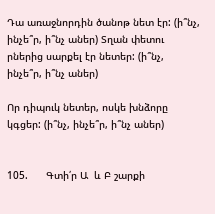Դա առաջնորդին ծանոթ նետ էր: (ի՞նչ, ինչե՞ր, ի՞նչ աներ) Տղան փետու րներից սարքել էր նետեր: (ի՞նչ, ինչե՞ր, ի՞նչ աներ)

Որ դիպուկ նետեր, ոսկե խնձորը կգցեր: (ի՞նչ, ինչե՞ր, ի՞նչ աներ)


105.      Գտի՛ր Ա  և Բ շարքի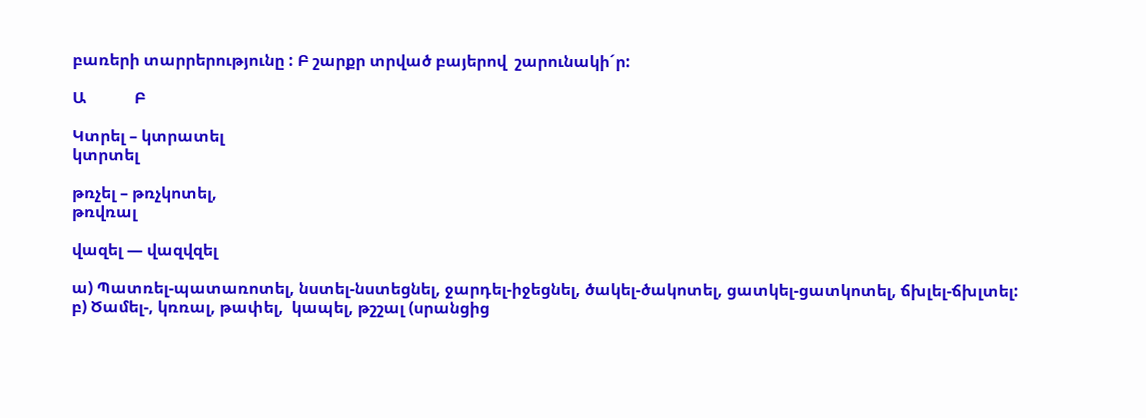բառերի տարրերությունը : Բ շարքր տրված բայերով  շարունակի´ր:

Ա            Բ

Կտրել – կտրատել
կտրտել

թռչել – թռչկոտել,
թռվռալ

վազել — վազվզել

ա) Պատռել-պատառոտել, նստել-նստեցնել, ջարդել-իջեցնել, ծակել-ծակոտել, ցատկել-ցատկոտել, ճխլել-ճխլտել:
բ) Ծամել-, կռռալ, թափել,  կապել, թշշալ (սրանցից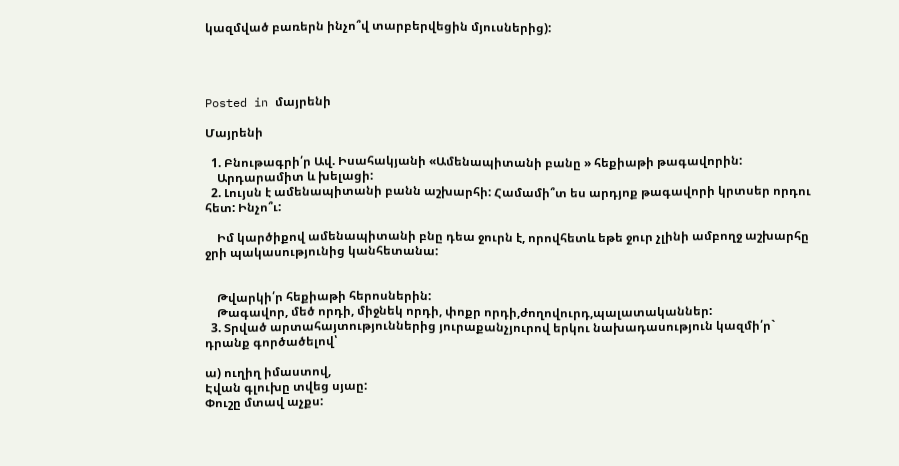կազմված բառերն ինչո՞վ տարբերվեցին մյուսներից):




Posted in մայրենի

Մայրենի

  1. Բնութագրի՛ր Ավ. Իսահակյանի «Ամենապիտանի բանը » հեքիաթի թագավորին:
    Արդարամիտ և խելացի:
  2. Լույսն է ամենապիտանի բանն աշխարհի: Համամի՞տ ես արդյոք թագավորի կրտսեր որդու հետ: Ինչո՞ւ:

    Իմ կարծիքով ամենապիտանի բնը դեա ջուրն է, որովհետև եթե ջուր չլինի ամբողջ աշխարհը ջրի պակասությունից կանհետանա:


    Թվարկի՛ր հեքիաթի հերոսներին:
    Թագավոր, մեծ որդի, միջնեկ որդի, փոքր որդի,ժողովուրդ,պալատականներ:
  3. Տրված արտահայտություններից յուրաքանչյուրով երկու նախադասություն կազմի՛ր` դրանք գործածելով՝

ա) ուղիղ իմաստով,
Էվան գլուխը տվեց սյաը:
Փուշը մտավ աչքս: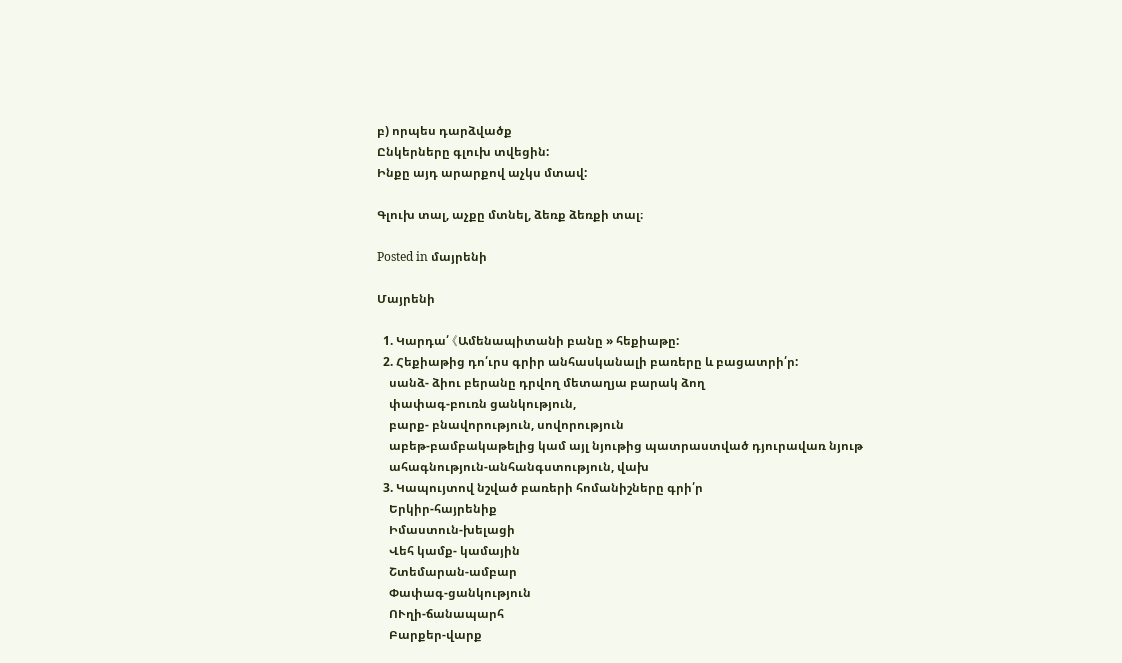բ) որպես դարձվածք
Ընկերները գլուխ տվեցին:
Ինքը այդ արարքով աչկս մտավ:

Գլուխ տալ, աչքը մտնել, ձեռք ձեռքի տալ։

Posted in մայրենի

Մայրենի

  1. Կարդա՛ 《Ամենապիտանի բանը » հեքիաթը:
  2. Հեքիաթից դո՛ւրս գրիր անհասկանալի բառերը և բացատրի՛ր:
    սանձ- ձիու բերանը դրվող մետաղյա բարակ ձող
    փափագ-բուռն ցանկություն,
    բարք- բնավորություն, սովորություն
    աբեթ-բամբակաթելից կամ այլ նյութից պատրաստված դյուրավառ նյութ
    ահագնություն-անհանգստություն, վախ
  3. Կապույտով նշված բառերի հոմանիշները գրի՛ր
    Երկիր-հայրենիք
    Իմաստուն-խելացի
    Վեհ կամք- կամային
    Շտեմարան-ամբար
    Փափագ-ցանկություն
    ՈՒղի-ճանապարհ
    Բարքեր-վարք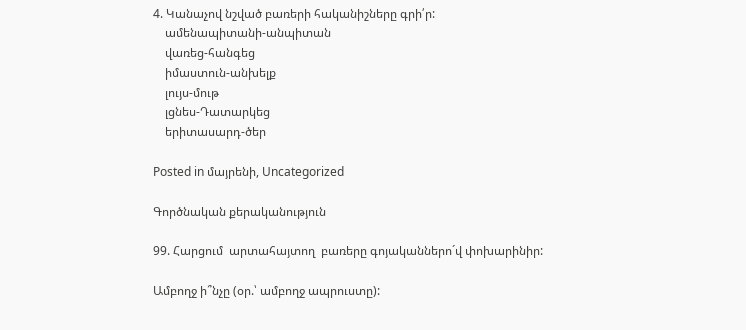4. Կանաչով նշված բառերի հականիշները գրի՛ր:
    ամենապիտանի-անպիտան
    վառեց-հանգեց
    իմաստուն-անխելք
    լույս-մութ
    լցնես-Դատարկեց
    երիտասարդ-ծեր

Posted in մայրենի, Uncategorized

Գործնական քերականություն

99. Հարցում  արտահայտող  բառերը գոյականներո´վ փոխարինիր:

Ամբողջ ի՞նչը (օր.՝ ամբողջ ապրուստը):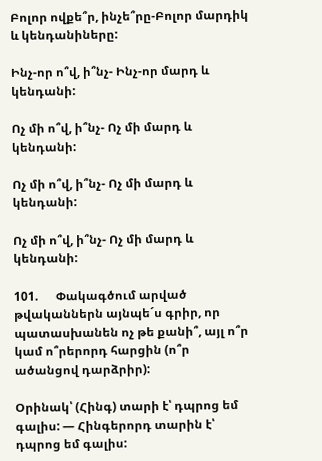Բոլոր ովքե՞ր, ինչե՞րը-Բոլոր մարդիկ և կենդանիները:

Ինչ-որ ո՞վ, ի՞նչ- Ինչ-որ մարդ և կենդանի:

Ոչ մի ո՞վ, ի՞նչ- Ոչ մի մարդ և կենդանի:

Ոչ մի ո՞վ, ի՞նչ- Ոչ մի մարդ և կենդանի:

Ոչ մի ո՞վ, ի՞նչ- Ոչ մի մարդ և կենդանի:

101.      Փակագծում արված թվականներն այնպե´ս գրիր, որ պատասխանեն ոչ թե քանի՞, այլ ո՞ր կամ ո՞րերորդ հարցին (ո՞ր ածանցով դարձրիր):

Օրինակ՝ (Հինգ) տարի է՝ դպրոց եմ գալիս: — Հինգերորդ տարին է՝ դպրոց եմ գալիս: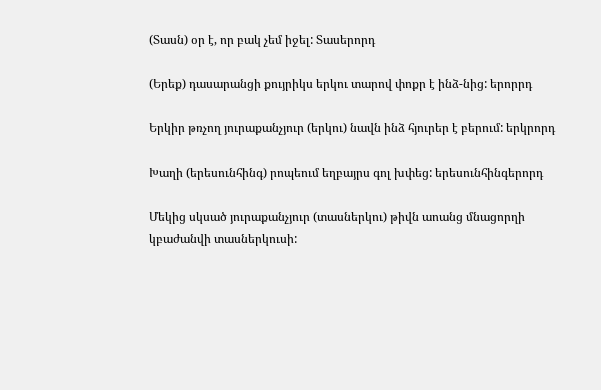(Տասն) օր է, որ բակ չեմ իջել: Տասերորդ

(Երեք) դասարանցի քույրիկս երկու տարով փոքր է ինձ-նից: երորրդ

Երկիր թռչող յուրաքանչյուր (երկու) նավն ինձ հյուրեր է բերում: երկրորդ

Խաղի (երեսունհինգ) րոպեում եղբայրս գոլ խփեց: երեսունհինգերորդ

Մեկից սկսած յուրաքանչյուր (տասներկու) թիվն աոանց մնացորղի կբաժանվի տասներկուսի: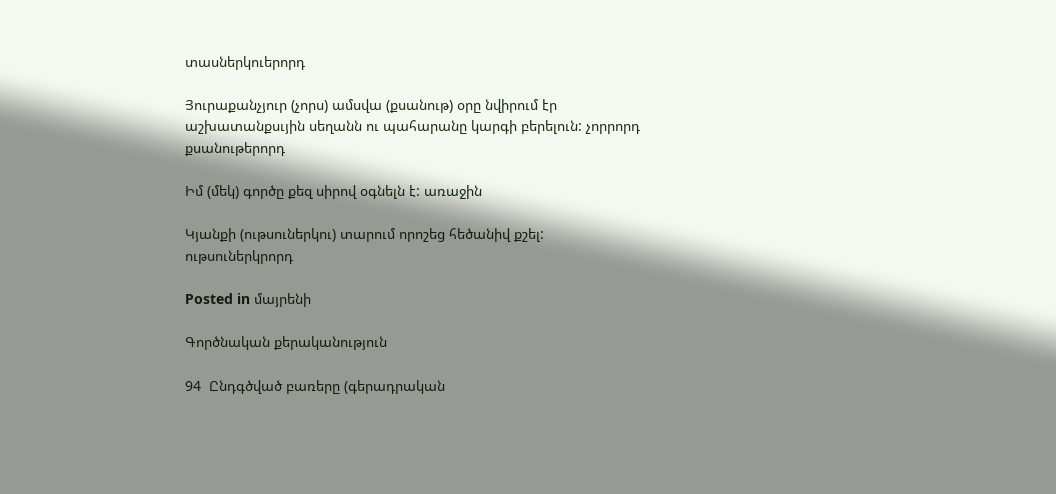տասներկուերորդ

Յուրաքանչյուր (չորս) ամսվա (քսանութ) օրը նվիրում էր աշխատանքսւյին սեղանն ու պահարանը կարգի բերելուն: չորրորդ քսանութերորդ

Իմ (մեկ) գործը քեզ սիրով օգնելն է: առաջին

Կյանքի (ութսուներկու) տարում որոշեց հեծանիվ քշել: ութսուներկրորդ

Posted in մայրենի

Գործնական քերականություն

94  Ընդգծված բառերը (գերադրական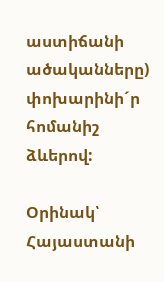աստիճանի ածականները) փոխարինի´ր հոմանիշ ձևերով:

Օրինակ՝ Հայաստանի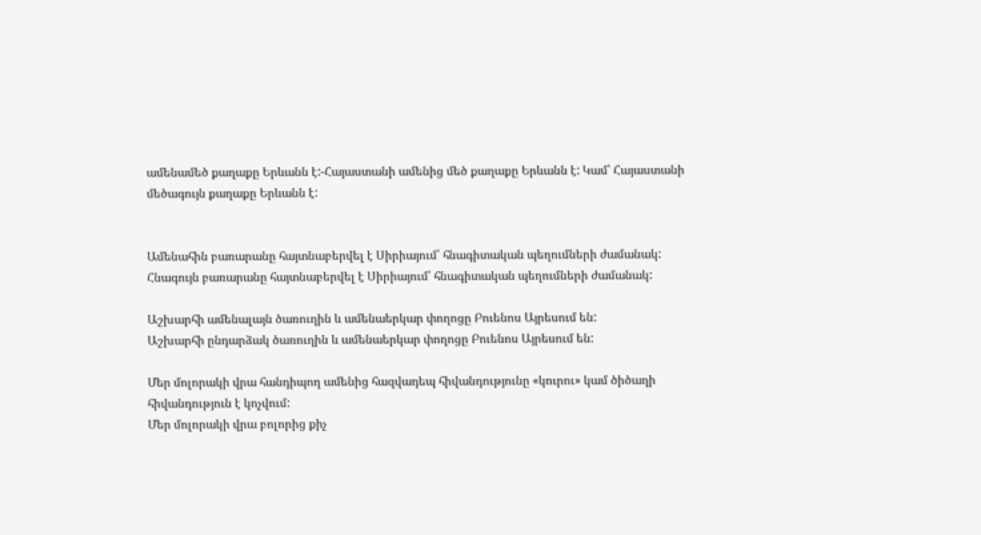ամենամեծ քաղաքը Երևանն է:-Հայաստանի ամենից մեծ քաղաքը Երևանն է: Կամ՝ Հայաստանի մեծագույն քաղաքը Երևանն է:


Ամենահին բառարանը հայտնաբերվել է Սիրիայում՝ հնագիտական պեղումների ժամանակ: Հնագույն բառարանը հայտնաբերվել է Սիրիայում՝ հնագիտական պեղումների ժամանակ:

Աշխարհի ամենալայն ծառուղին և ամենաերկար փողոցը Բուենոս Այրեսում են:
Աշխարհի ընդարձակ ծառուղին և ամենաերկար փողոցը Բուենոս Այրեսում են:

Մեր մոլորակի վրա հանդիպող ամենից հազվադեպ հիվանդությունը «կուրու» կամ ծիծաղի հիվանդություն է կոչվում:
Մեր մոլորակի վրա բոլորից քիչ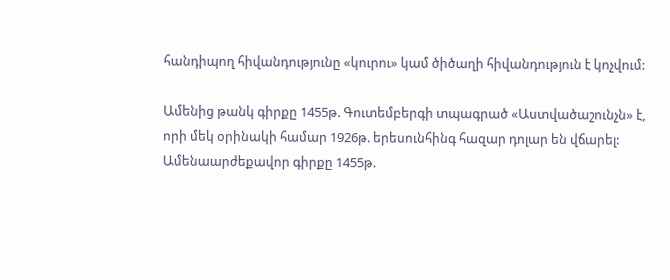հանդիպող հիվանդությունը «կուրու» կամ ծիծաղի հիվանդություն է կոչվում:

Ամենից թանկ գիրքը 1455թ. Գուտեմբերգի տպագրած «Աստվածաշունչն» է, որի մեկ օրինակի համար 1926թ. երեսունհինգ հազար դոլար են վճարել:
Ամենաարժեքավոր գիրքը 1455թ.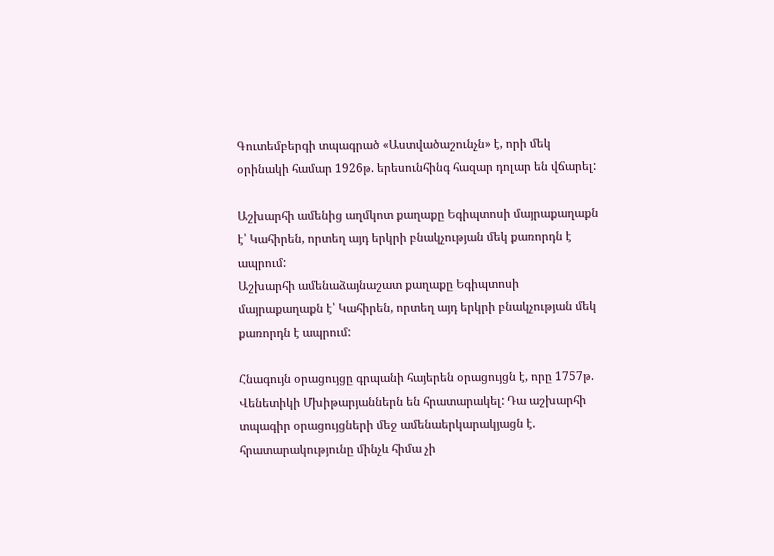Գուտեմբերգի տպագրած «Աստվածաշունչն» է, որի մեկ օրինակի համար 1926թ. երեսունհինգ հազար դոլար են վճարել:

Աշխարհի ամենից աղմկոտ քաղաքը Եգիպտոսի մայրաքաղաքն է՝ Կահիրեն, որտեղ այդ երկրի բնակչության մեկ քառորդն է ապրում:
Աշխարհի ամենաձայնաշատ քաղաքը Եգիպտոսի մայրաքաղաքն է՝ Կահիրեն, որտեղ այդ երկրի բնակչության մեկ քառորդն է ապրում:

Հնագույն օրացույցը գրպանի հայերեն օրացույցն է, որը 1757թ. Վենետիկի Մխիթարյաններն են հրատարակել: Դա աշխարհի տպագիր օրացույցների մեջ ամենաերկարակյացն է. հրատարակությունը մինչև հիմա չի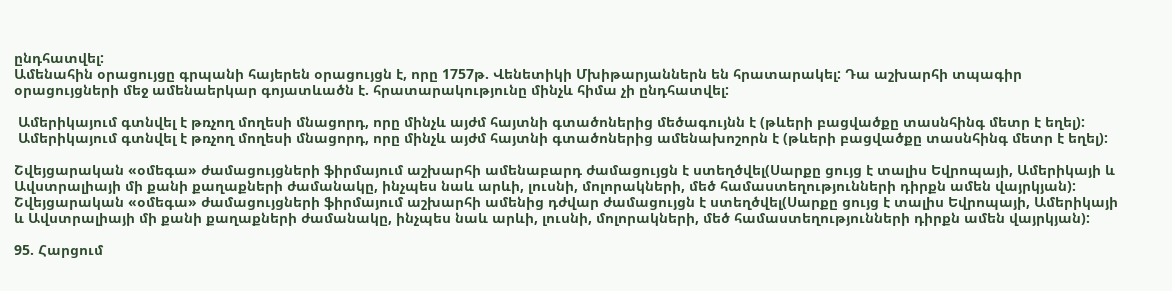ընդհատվել:
Ամենահին օրացույցը գրպանի հայերեն օրացույցն է, որը 1757թ. Վենետիկի Մխիթարյաններն են հրատարակել: Դա աշխարհի տպագիր օրացույցների մեջ ամենաերկար գոյատևածն է. հրատարակությունը մինչև հիմա չի ընդհատվել:

 Ամերիկայում գտնվել է թռչող մողեսի մնացորդ, որը մինչև այժմ հայտնի գտածոներից մեծագույնն է (թևերի բացվածքը տասնհինգ մետր է եղել):
 Ամերիկայում գտնվել է թռչող մողեսի մնացորդ, որը մինչև այժմ հայտնի գտածոներից ամենախոշորն է (թևերի բացվածքը տասնհինգ մետր է եղել):

Շվեյցարական «օմեգա» ժամացույցների ֆիրմայում աշխարհի ամենաբարդ ժամացույցն է ստեղծվել(Սարքը ցույց է տալիս Եվրոպայի, Ամերիկայի և Ավստրալիայի մի քանի քաղաքների ժամանակը, ինչպես նաև արևի, լուսնի, մոլորակների, մեծ համաստեղությունների դիրքն ամեն վայրկյան):
Շվեյցարական «օմեգա» ժամացույցների ֆիրմայում աշխարհի ամենից դժվար ժամացույցն է ստեղծվել(Սարքը ցույց է տալիս Եվրոպայի, Ամերիկայի և Ավստրալիայի մի քանի քաղաքների ժամանակը, ինչպես նաև արևի, լուսնի, մոլորակների, մեծ համաստեղությունների դիրքն ամեն վայրկյան):

95. Հարցում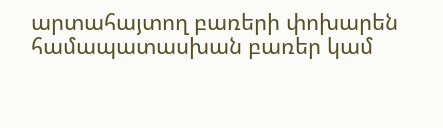արտահայտող բառերի փոխարեն համապատասխան բառեր կամ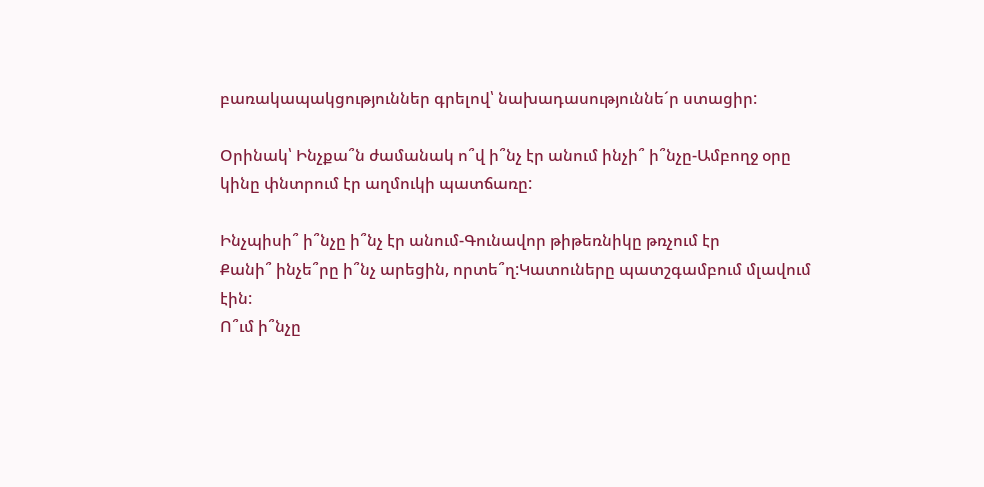բառակապակցություններ գրելով՝ նախադասություննե´ր ստացիր:

Օրինակ՝ Ինչքա՞ն ժամանակ ո՞վ ի՞նչ էր անում ինչի՞ ի՞նչը-Ամբողջ օրը կինը փնտրում էր աղմուկի պատճառը:

Ինչպիսի՞ ի՞նչը ի՞նչ էր անում-Գունավոր թիթեռնիկը թռչում էր
Քանի՞ ինչե՞րը ի՞նչ արեցին, որտե՞ղ:Կատուները պատշգամբում մլավում էին:
Ո՞ւմ ի՞նչը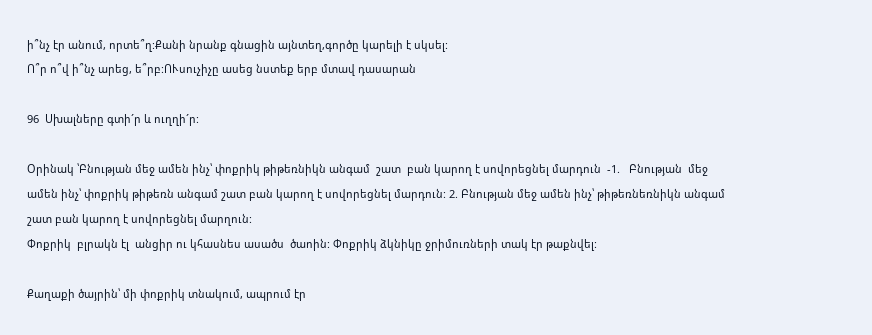ի՞նչ էր անում, որտե՞ղ:Քանի նրանք գնացին այնտեղ,գործը կարելի է սկսել:
Ո՞ր ո՞վ ի՞նչ արեց, ե՞րբ:ՈՒսուչիչը ասեց նստեք երբ մտավ դասարան

96  Սխալները գտի´ր և ուղղի´ր:

Օրինակ ՝Բնության մեջ ամեն ինչ՝ փոքրիկ թիթեռնիկն անգամ  շատ  բան կարող է սովորեցնել մարդուն  -1.   Բնության  մեջ ամեն ինչ՝ փոքրիկ թիթեռն անգամ շատ բան կարող է սովորեցնել մարդուն: 2. Բնության մեջ ամեն ինչ՝ թիթեռնեռնիկն անգամ  շատ բան կարող է սովորեցնել մարղուն:
Փոքրիկ  բլրակն էլ  անցիր ու կհասնես ասածս  ծաոին: Փոքրիկ ձկնիկը ջրիմուռների տակ էր թաքնվել:

Քաղաքի ծայրին՝ մի փոքրիկ տնակում, ապրում էր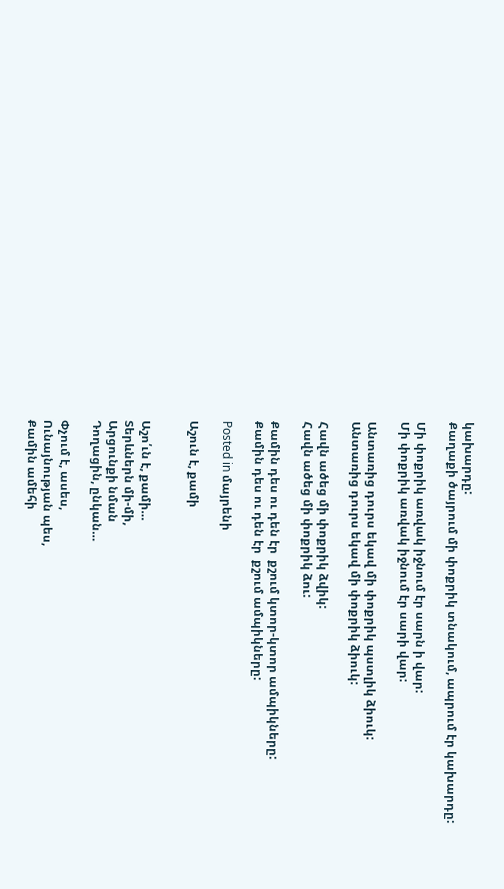կախարդը:
Քաղաքի ծայրում մի փոքրիկ տնակում, ապրում էր կախարդը:

Մի փոքրիկ առվակ իջնում էր սարն ի վար:
Մի փոքրիկ առվակ իջնում էր սարի վար:

Անտառից դուրս եկավ մի փոքրիկ պստլիկ ձիուկ:
Անտառից դուրս եկավ մի փոքրիկ ձիուկ:

Հավն ածեց մի փոքրիկ ձվիկ:
Հավն ածեց մի փոքրիկ ձու:

Քամին դես ու դեն էր  քշում կտոր-կտոր ամպիկները:
Քամին դես ու դեն էր  քշում ամպիկները:

Posted in մայրենի

Աշուն է, քամի


Աշո՛ւն է, քամի…
Տերևներն մի-մի,
Արցունքի նման
Դողացին, ընկան…

Փչում է, ասես,
Ունայնության պես,
Քամին ամեհի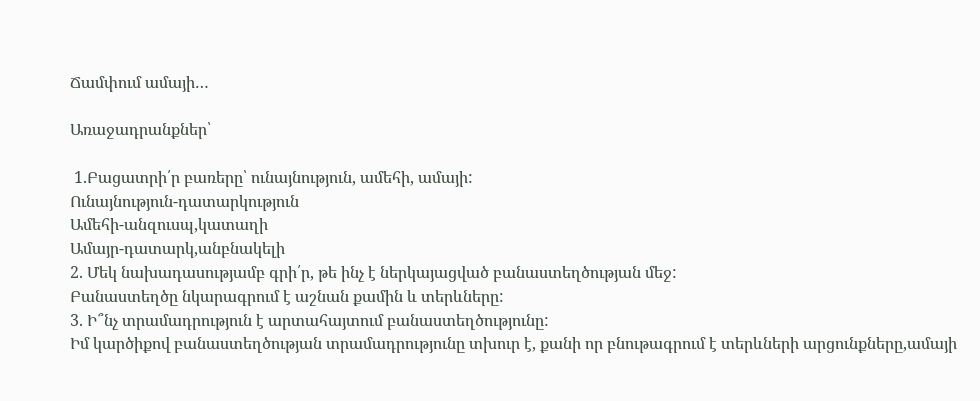Ճամփում ամայի…

Առաջադրանքներ՝

 1.Բացատրի՛ր բառերը՝ ունայնություն, ամեհի, ամայի:
Ունայնություն-դատարկություն
Ամեհի-անզուսպ,կատաղի
Ամայր-դատարկ,անբնակելի
2. Մեկ նախադասությամբ գրի՛ր, թե ինչ է ներկայացված բանաստեղծության մեջ:
Բանաստեղծը նկարագրում է աշնան քամին և տերևները:
3. Ի՞նչ տրամադրություն է արտահայտում բանաստեղծությունը:
Իմ կարծիքով բանաստեղծության տրամադրությունը տխուր է, քանի որ բնութագրում է տերևների արցունքները,ամայի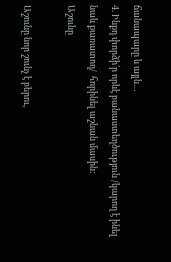ճանապարը և այլն…
4. Ինքդ փորձի՛ր որևէ բանաստեղծություն /կարող է ինել նաև քառատող/  հորինել աշնան մասին:
Աշունը

Աշունը նոր շունչ է բերու,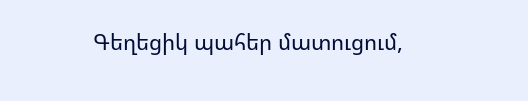Գեղեցիկ պահեր մատուցում,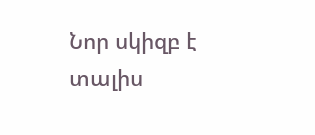Նոր սկիզբ է տալիս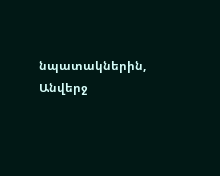նպատակներին,
Անվերջ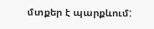մտքեր է պարքևում: